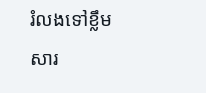រំលងទៅខ្លឹមសារ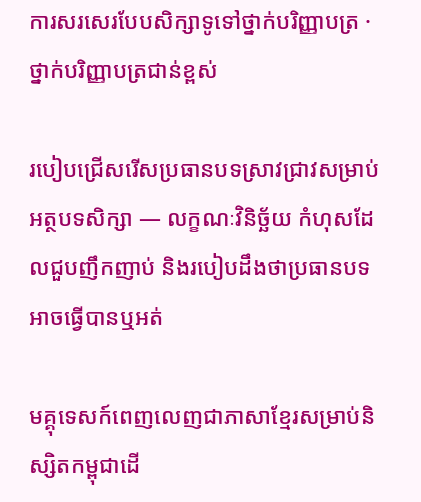ការសរសេរបែបសិក្សាទូទៅថ្នាក់បរិញ្ញាបត្រ · ថ្នាក់បរិញ្ញាបត្រជាន់ខ្ពស់

របៀបជ្រើសរើសប្រធានបទស្រាវជ្រាវសម្រាប់អត្ថបទសិក្សា — លក្ខណៈវិនិច្ឆ័យ កំហុសដែលជួបញឹកញាប់ និងរបៀបដឹងថាប្រធានបទអាចធ្វើបានឬអត់

មគ្គុទេសក៍ពេញលេញជាភាសាខ្មែរសម្រាប់និស្សិតកម្ពុជាដើ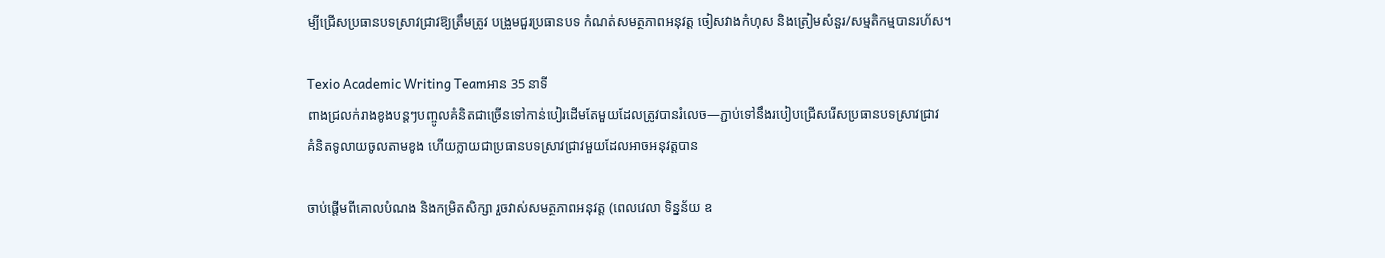ម្បីជ្រើសប្រធានបទស្រាវជ្រាវឱ្យត្រឹមត្រូវ បង្រួមជួរប្រធានបទ កំណត់សមត្ថភាពអនុវត្ត ចៀសវាងកំហុស និងត្រៀមសំនួរ/សម្មតិកម្មបានរហ័ស។

Texio Academic Writing Teamអាន 35 នាទី
ពាងជ្រលក់រាងខូងបន្តៗបញ្ចូលគំនិតជាច្រើនទៅកាន់បៀរដើមតែមួយដែលត្រូវបានរំលេច—ភ្ជាប់ទៅនឹងរបៀបជ្រើសរើសប្រធានបទស្រាវជ្រាវ
គំនិតទូលាយចូលតាមខូង ហើយក្លាយជាប្រធានបទស្រាវជ្រាវមួយដែលអាចអនុវត្តបាន

ចាប់ផ្តើមពីគោលបំណង និងកម្រិតសិក្សា រួចវាស់សមត្ថភាពអនុវត្ត (ពេលវេលា ទិន្នន័យ ឧ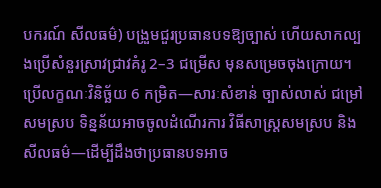បករណ៍ សីលធម៌) បង្រួមជួរប្រធានបទឱ្យច្បាស់ ហើយសាកល្បងប្រើសំនួរស្រាវជ្រាវគំរូ 2–3 ជម្រើស មុនសម្រេចចុងក្រោយ។ ប្រើលក្ខណៈវិនិច្ឆ័យ 6 កម្រិត—សារៈសំខាន់ ច្បាស់លាស់ ជម្រៅសមស្រប ទិន្នន័យអាចចូលដំណើរការ វិធីសាស្ត្រសមស្រប និងសីលធម៌—ដើម្បីដឹងថាប្រធានបទអាច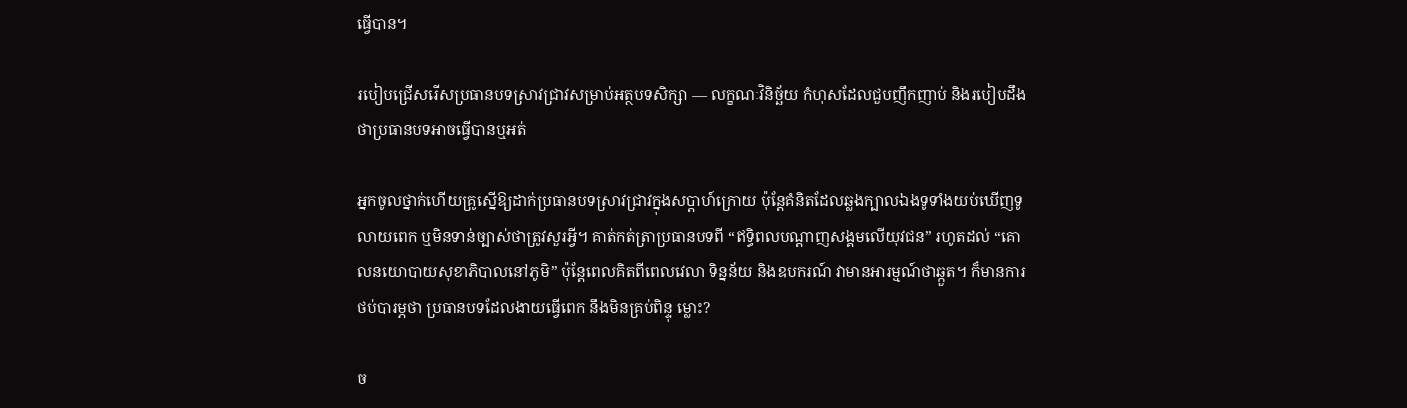ធ្វើបាន។

របៀបជ្រើសរើសប្រធានបទស្រាវជ្រាវសម្រាប់អត្ថបទសិក្សា — លក្ខណៈវិនិច្ឆ័យ កំហុសដែលជួបញឹកញាប់ និងរបៀបដឹងថាប្រធានបទអាចធ្វើបានឬអត់

អ្នកចូលថ្នាក់ហើយគ្រូស្នើឱ្យដាក់ប្រធានបទស្រាវជ្រាវក្នុងសប្ដាហ៍ក្រោយ ប៉ុន្តែគំនិតដែលឆ្លងក្បាលឯងទូទាំងយប់ឃើញទូលាយពេក ឬមិនទាន់ច្បាស់ថាត្រូវសួរអ្វី។ គាត់កត់ត្រាប្រធានបទពី “ឥទ្ធិពលបណ្តាញសង្គមលើយុវជន” រហូតដល់ “គោលនយោបាយសុខាភិបាលនៅភូមិ” ប៉ុន្តែពេលគិតពីពេលវេលា ទិន្នន័យ និងឧបករណ៍ វាមានអារម្មណ៍ថាឆ្កួត។ ក៏មានការថប់បារម្ភថា ប្រធានបទដែលងាយធ្វើពេក នឹងមិនគ្រប់ពិន្ទុ ម្លោះ?

ច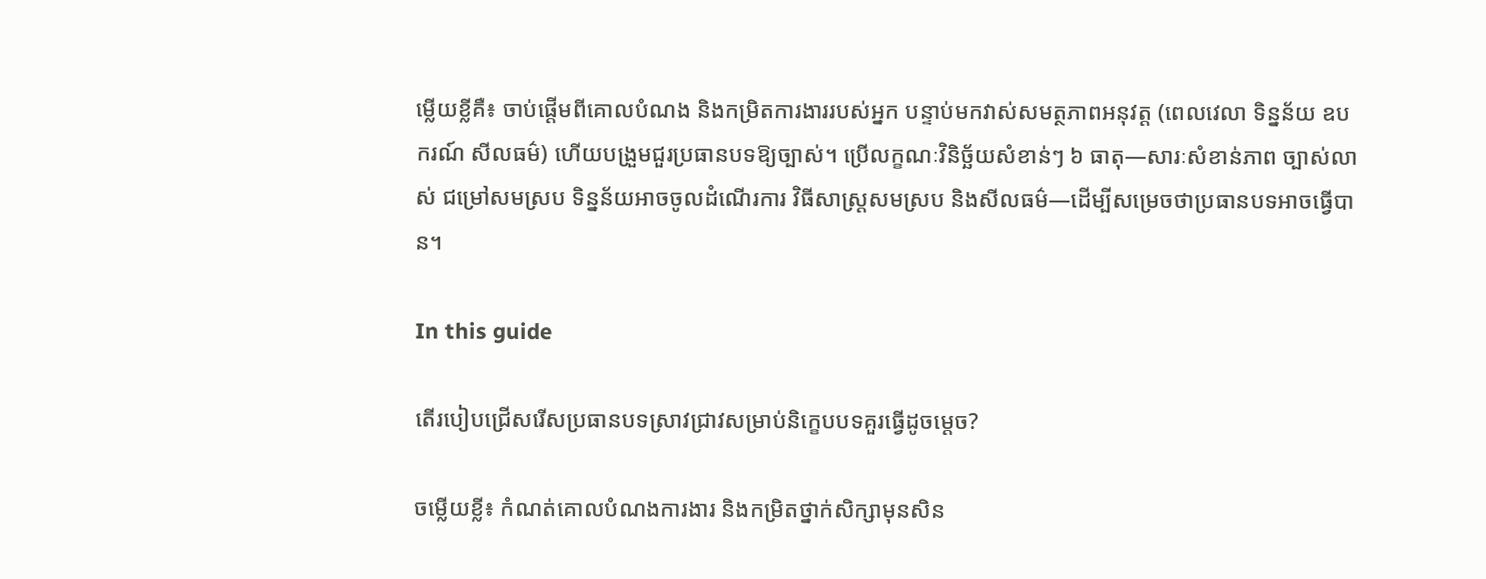ម្លើយខ្លីគឺ៖ ចាប់ផ្តើមពីគោលបំណង និងកម្រិតការងាររបស់អ្នក បន្ទាប់មកវាស់សមត្ថភាពអនុវត្ត (ពេលវេលា ទិន្នន័យ ឧបករណ៍ សីលធម៌) ហើយបង្រួមជួរប្រធានបទឱ្យច្បាស់។ ប្រើលក្ខណៈវិនិច្ឆ័យសំខាន់ៗ ៦ ធាតុ—សារៈសំខាន់ភាព ច្បាស់លាស់ ជម្រៅសមស្រប ទិន្នន័យអាចចូលដំណើរការ វិធីសាស្ត្រសមស្រប និងសីលធម៌—ដើម្បីសម្រេចថាប្រធានបទអាចធ្វើបាន។

In this guide

តើរបៀបជ្រើសរើសប្រធានបទស្រាវជ្រាវសម្រាប់និក្ខេបបទគួរធ្វើដូចម្តេច?

ចម្លើយខ្លី៖ កំណត់គោលបំណងការងារ និងកម្រិតថ្នាក់សិក្សាមុនសិន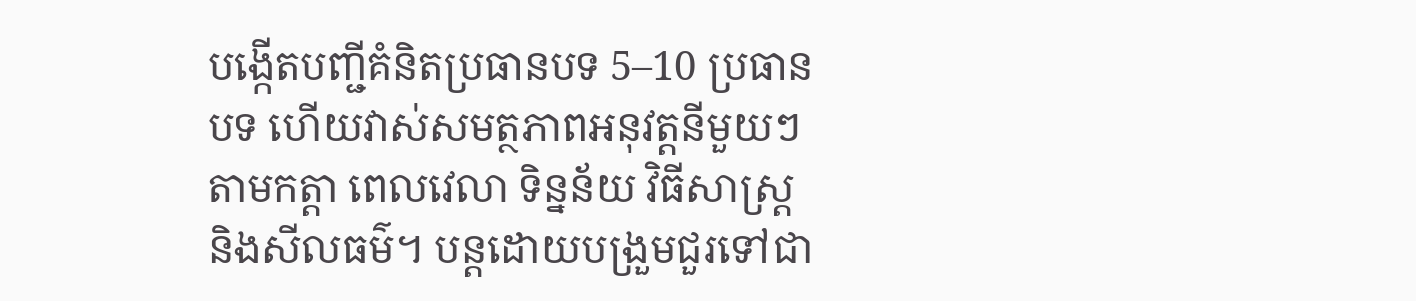បង្កើតបញ្ជីគំនិតប្រធានបទ 5–10 ប្រធានបទ ហើយវាស់សមត្ថភាពអនុវត្តនីមួយៗតាមកត្តា ពេលវេលា ទិន្នន័យ វិធីសាស្ត្រ និងសីលធម៌។ បន្តដោយបង្រួមជួរទៅជា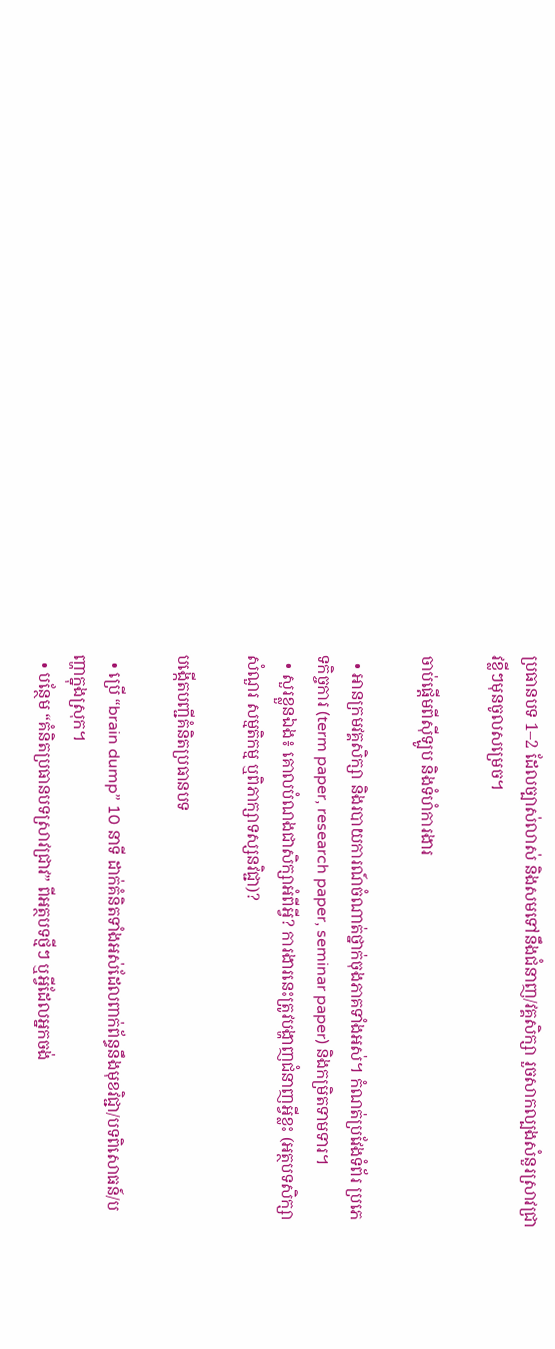ប្រធានបទ 1–2 ដែលច្បាស់លាស់ និងសមទៅនឹងជំនាញ/វគ្គសិក្សា រួចសាកល្បងសំនួរស្រាវជ្រាវខ្លីៗមុនចូលសម្រេច។

ចាប់ផ្តើមពីស៊ីឡូប និងទំហំការងារ

  • អានក្រមវគ្គសិក្សា និងរបាយការណ៍ចំណាត់ថ្នាក់ចុងភាគទាំងអស់។ កំណត់ប្រវែងទំព័រ ប្រភេទកិច្ចការ (term paper, research paper, seminar paper) និងកម្រិតទាមទារ។
  • សួរខ្លួនឯង៖ គោលបំណងជាសិក្សាអំពីអ្វី? ការងារនេះត្រូវបង្ហាញជំនាញអ្វីខ្លះ (អត្ថបទសិក្សា សំណួរ សម្មតិកម្ម ឬពិភាក្សាទស្សនវិជ្ជា)?

បង្កើតបញ្ជីគំនិតប្រធានបទ

  • ប្រើ “brain dump” 10 នាទី ដាក់គំនិតទាំងអស់ដែលពាក់ព័ន្ធនឹងមុខវិជ្ជា/បទពិសោធន៍/បញ្ហាក្នុងស្រុក។
  • បន្ថែម “គំនិតប្រធានបទស្រាវជ្រាវ” ពីអត្ថបទថ្មីៗ ឬអ្វីដែលអ្នកចង់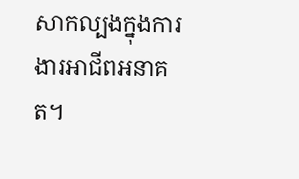សាកល្បងក្នុងការងារអាជីពអនាគត។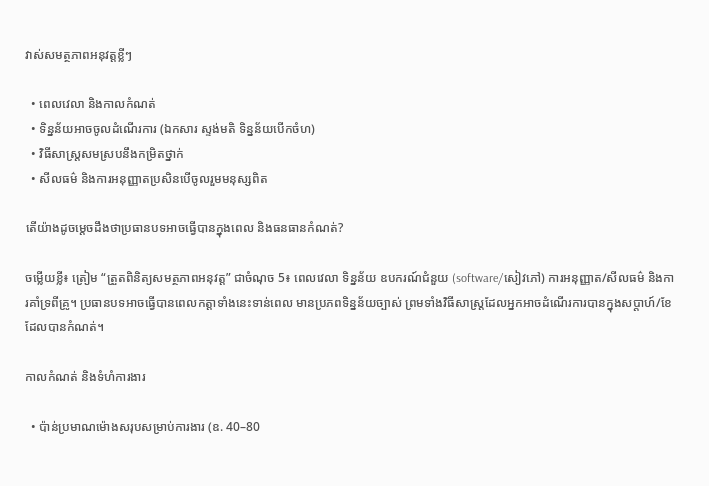វាស់សមត្ថភាពអនុវត្តខ្លីៗ

  • ពេលវេលា និងកាលកំណត់
  • ទិន្នន័យអាចចូលដំណើរការ (ឯកសារ ស្ទង់មតិ ទិន្នន័យបើកចំហ)
  • វិធីសាស្ត្រសមស្របនឹងកម្រិតថ្នាក់
  • សីលធម៌ និងការអនុញ្ញាតប្រសិនបើចូលរួមមនុស្សពិត

តើយ៉ាងដូចម្តេចដឹងថាប្រធានបទអាចធ្វើបានក្នុងពេល និងធនធានកំណត់?

ចម្លើយខ្លី៖ ត្រៀម “ត្រួតពិនិត្យសមត្ថភាពអនុវត្ត” ជាចំណុច 5៖ ពេលវេលា ទិន្នន័យ ឧបករណ៍ជំនួយ (software/សៀវភៅ) ការអនុញ្ញាត/សីលធម៌ និងការគាំទ្រពីគ្រូ។ ប្រធានបទអាចធ្វើបានពេលកត្តាទាំងនេះទាន់ពេល មានប្រភពទិន្នន័យច្បាស់ ព្រមទាំងវិធីសាស្ត្រដែលអ្នកអាចដំណើរការបានក្នុងសប្ដាហ៍/ខែដែលបានកំណត់។

កាលកំណត់ និងទំហំការងារ

  • ប៉ាន់ប្រមាណម៉ោងសរុបសម្រាប់ការងារ (ឧ. 40–80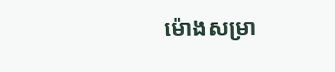ម៉ោងសម្រា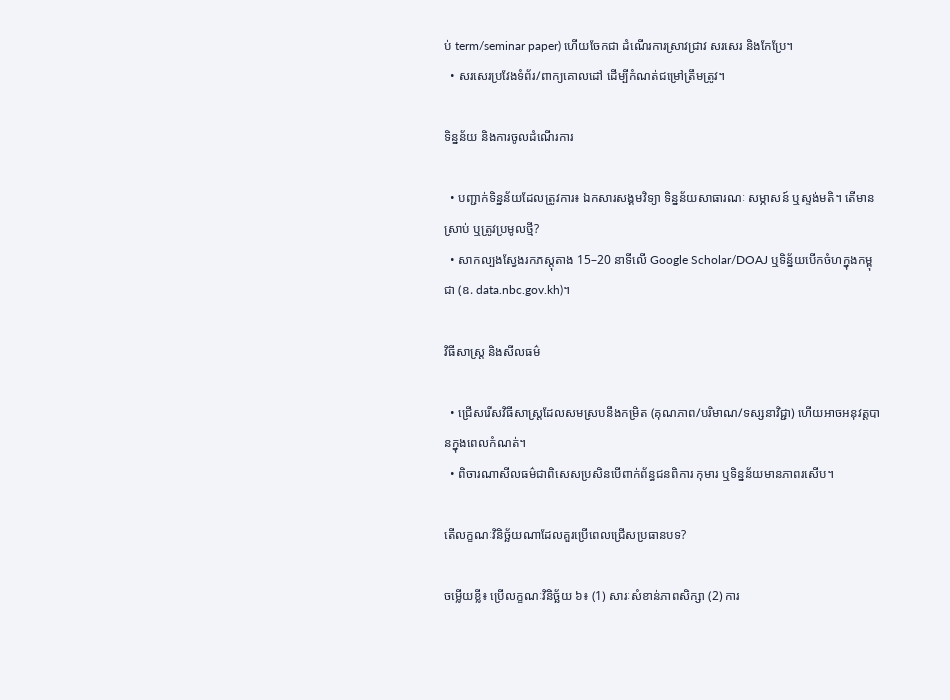ប់ term/seminar paper) ហើយចែកជា ដំណើរការស្រាវជ្រាវ សរសេរ និងកែប្រែ។
  • សរសេរប្រវែងទំព័រ/ពាក្យគោលដៅ ដើម្បីកំណត់ជម្រៅត្រឹមត្រូវ។

ទិន្នន័យ និងការចូលដំណើរការ

  • បញ្ជាក់ទិន្នន័យដែលត្រូវការ៖ ឯកសារសង្គមវិទ្យា ទិន្នន័យសាធារណៈ សម្ភាសន៍ ឬស្ទង់មតិ។ តើមានស្រាប់ ឬត្រូវប្រមូលថ្មី?
  • សាកល្បងស្វែងរកភស្តុតាង 15–20 នាទីលើ Google Scholar/DOAJ ឬទិន្ន័យបើកចំហក្នុងកម្ពុជា (ឧ. data.nbc.gov.kh)។

វិធីសាស្ត្រ និងសីលធម៌

  • ជ្រើសរើសវិធីសាស្ត្រដែលសមស្របនឹងកម្រិត (គុណភាព/បរិមាណ/ទស្សនាវិជ្ជា) ហើយអាចអនុវត្តបានក្នុងពេលកំណត់។
  • ពិចារណាសីលធម៌ជាពិសេសប្រសិនបើពាក់ព័ន្ធជនពិការ កុមារ ឬទិន្នន័យមានភាពរសើប។

តើលក្ខណៈវិនិច្ឆ័យណាដែលគួរប្រើពេលជ្រើសប្រធានបទ?

ចម្លើយខ្លី៖ ប្រើលក្ខណៈវិនិច្ឆ័យ ៦៖ (1) សារៈសំខាន់ភាពសិក្សា (2) ការ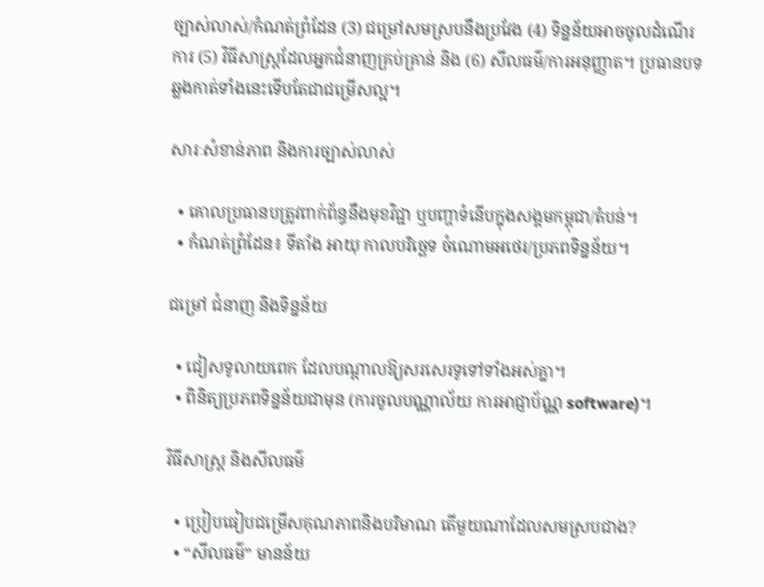ច្បាស់លាស់/កំណត់ព្រំដែន (3) ជម្រៅសមស្របនឹងប្រវែង (4) ទិន្នន័យអាចចូលដំណើរការ (5) វិធីសាស្ត្រដែលអ្នកជំនាញគ្រប់គ្រាន់ និង (6) សីលធម៌/ការអនុញ្ញាត។ ប្រធានបទឆ្លងកាត់ទាំងនេះទើបតែជាជម្រើសល្អ។

សារៈសំខាន់ភាព និងការច្បាស់លាស់

  • គោលប្រធានបត្រូវពាក់ព័ន្ធនឹងមុខវិជ្ជា ឬបញ្ហាទំនើបក្នុងសង្គមកម្ពុជា/តំបន់។
  • កំណត់ព្រំដែន៖ ទីតាំង អាយុ កាលបរិច្ឆេទ ចំណោមអថេរ/ប្រភពទិន្នន័យ។

ជម្រៅ ជំនាញ និងទិន្នន័យ

  • ជៀសទូលាយពេក ដែលបណ្ដាលឱ្យសរសេរទូទៅទាំងអស់គ្នា។
  • ពិនិត្យប្រភពទិន្នន័យជាមុន (ការចូលបណ្ណាល័យ ការអាជ្ញាប័ណ្ណ software)។

វិធីសាស្ត្រ និងសីលធម៌

  • ប្រៀបធៀបជម្រើសគុណភាពនិងបរិមាណ តើមួយណាដែលសមស្របជាង?
  • “សីលធម៌” មានន័យ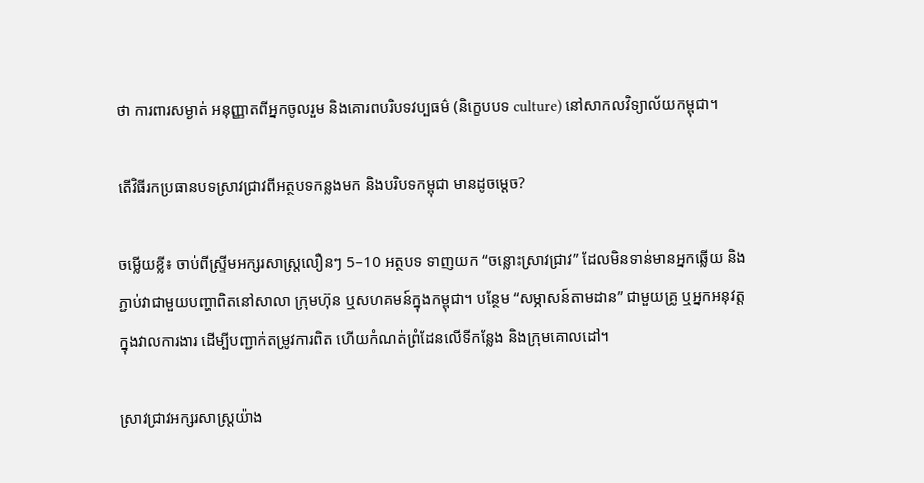ថា ការពារសម្ងាត់ អនុញ្ញាតពីអ្នកចូលរួម និងគោរពបរិបទវប្បធម៌ (និក្ខេបបទ culture) នៅសាកលវិទ្យាល័យកម្ពុជា។

តើវិធីរកប្រធានបទស្រាវជ្រាវពីអត្ថបទកន្លងមក និងបរិបទកម្ពុជា មានដូចម្តេច?

ចម្លើយខ្លី៖ ចាប់ពីស្ទ្រីមអក្សរសាស្ត្រលឿនៗ 5–10 អត្ថបទ ទាញយក “ចន្លោះស្រាវជ្រាវ” ដែលមិនទាន់មានអ្នកឆ្លើយ និងភ្ជាប់វាជាមួយបញ្ហាពិតនៅសាលា ក្រុមហ៊ុន ឬសហគមន៍ក្នុងកម្ពុជា។ បន្ថែម “សម្ភាសន៍តាមដាន” ជាមួយគ្រូ ឬអ្នកអនុវត្តក្នុងវាលការងារ ដើម្បីបញ្ជាក់តម្រូវការពិត ហើយកំណត់ព្រំដែនលើទីកន្លែង និងក្រុមគោលដៅ។

ស្រាវជ្រាវអក្សរសាស្ត្រយ៉ាង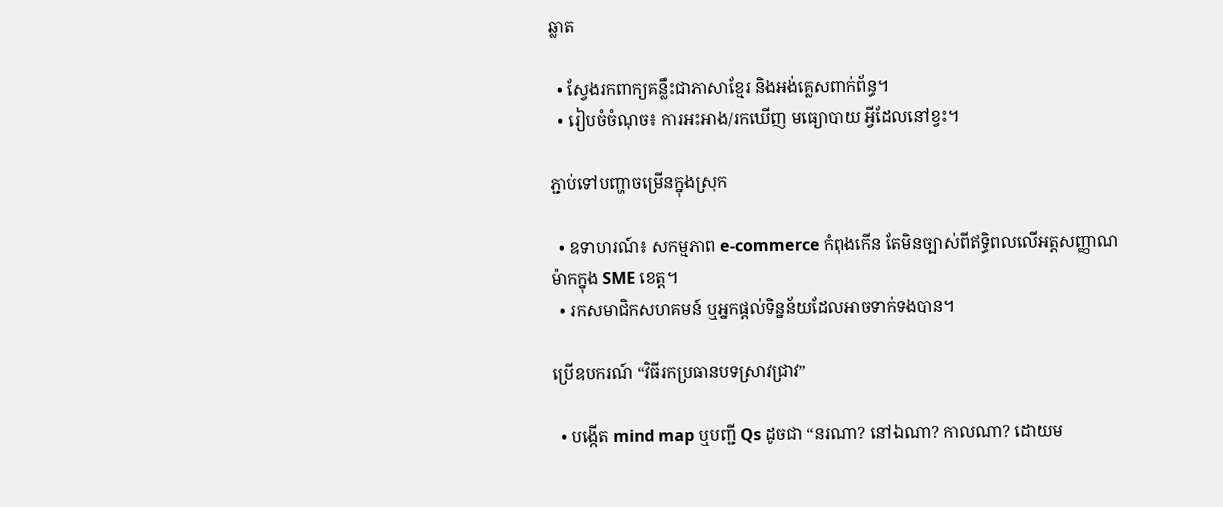ឆ្លាត

  • ស្វែងរកពាក្យគន្លឹះជាភាសាខ្មែរ និងអង់គ្លេសពាក់ព័ន្ធ។
  • រៀបចំចំណុច៖ ការអះអាង/រកឃើញ មធ្យោបាយ អ្វីដែលនៅខ្វះ។

ភ្ជាប់ទៅបញ្ហាចម្រើនក្នុងស្រុក

  • ឧទាហរណ៍៖ សកម្មភាព e-commerce កំពុងកើន តែមិនច្បាស់ពីឥទ្ធិពលលើអត្តសញ្ញាណម៉ាកក្នុង SME ខេត្ត។
  • រកសមាជិកសហគមន៍ ឬអ្នកផ្តល់ទិន្នន័យដែលអាចទាក់ទងបាន។

ប្រើឧបករណ៍ “វិធីរកប្រធានបទស្រាវជ្រាវ”

  • បង្កើត mind map ឬបញ្ជី Qs ដូចជា “នរណា? នៅឯណា? កាលណា? ដោយម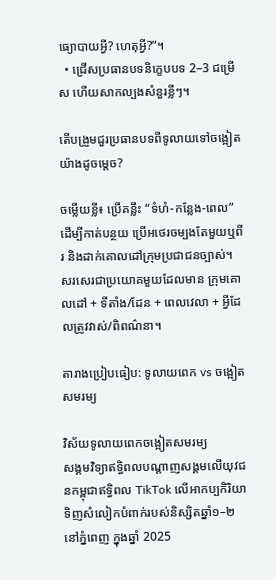ធ្យោបាយអ្វី? ហេតុអ្វី?”។
  • ជ្រើសប្រធានបទនិក្ខេបបទ 2–3 ជម្រើស ហើយសាកល្បងសំនួរខ្លីៗ។

តើបង្រួមជួរប្រធានបទពីទូលាយទៅចង្អៀតយ៉ាងដូចម្តេច?

ចម្លើយខ្លី៖ ប្រើគន្លឹះ “ទំហំ-កន្លែង-ពេល” ដើម្បីកាត់បន្ថយ ប្រើអថេរចម្បងតែមួយឬពីរ និងដាក់គោលដៅក្រុមប្រជាជនច្បាស់។ សរសេរជាប្រយោគមួយដែលមាន ក្រុមគោលដៅ + ទីតាំង/ដែន + ពេលវេលា + អ្វីដែលត្រូវវាស់/ពិពណ៌នា។

តារាងប្រៀបធៀប: ទូលាយពេក vs ចង្អៀតសមរម្យ

វិស័យទូលាយពេកចង្អៀតសមរម្យ
សង្គមវិទ្យាឥទ្ធិពលបណ្តាញសង្គមលើយុវជនកម្ពុជាឥទ្ធិពល TikTok លើអាកប្បកិរិយាទិញសំលៀកបំពាក់របស់និស្សិតឆ្នាំ១–២ នៅភ្នំពេញ ក្នុងឆ្នាំ 2025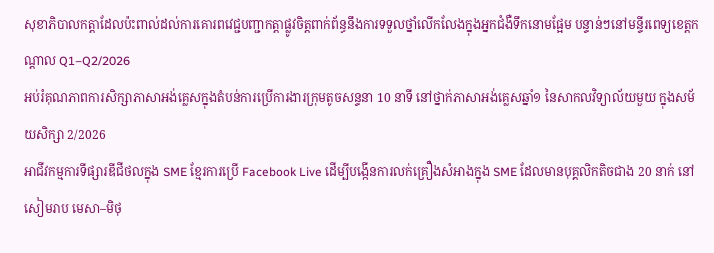សុខាភិបាលកត្តាដែលប៉ះពាល់ដល់ការគោរពវេជ្ជបញ្ជាកត្តាផ្លូវចិត្តពាក់ព័ន្ធនឹងការទទួលថ្នាំលើកលែងក្នុងអ្នកជំងឺទឹកនោមផ្អែម បន្ទាន់ៗនៅមន្ទីរពេទ្យខេត្តកណ្តាល Q1–Q2/2026
អប់រំគុណភាពការសិក្សាភាសាអង់គ្លេសក្នុងតំបន់ការប្រើការងារក្រុមតូចសន្ទនា 10 នាទី នៅថ្នាក់ភាសាអង់គ្លេសឆ្នាំ១ នៃសាកលវិទ្យាល័យមួយ ក្នុងសម័យសិក្សា 2/2026
អាជីវកម្មការទីផ្សារឌីជីថលក្នុង SME ខ្មែរការប្រើ Facebook Live ដើម្បីបង្កើនការលក់គ្រឿងសំអាងក្នុង SME ដែលមានបុគ្គលិកតិចជាង 20 នាក់ នៅសៀមរាប មេសា–មិថុ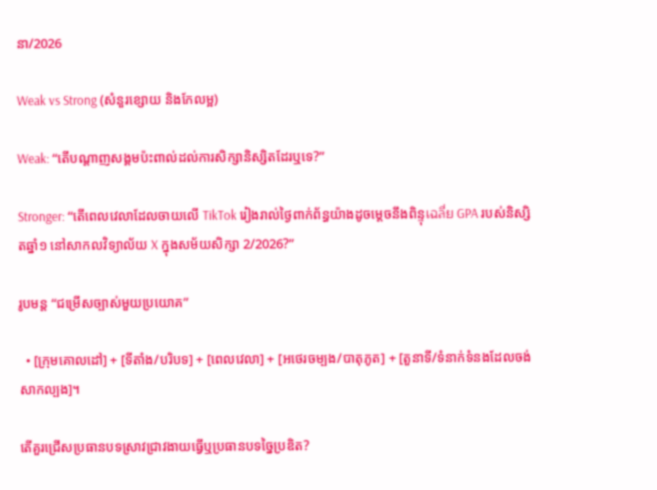នា/2026

Weak vs Strong (សំនួរខ្សោយ និងកែលម្អ)

Weak: “តើបណ្តាញសង្គមប៉ះពាល់ដល់ការសិក្សានិស្សិតដែរឬទេ?”

Stronger: “តើពេលវេលាដែលចាយលើ TikTok រៀងរាល់ថ្ងៃពាក់ព័ន្ធយ៉ាងដូចម្តេចនឹងពិន្ទុเฉลี่ย GPA របស់និស្សិតឆ្នាំ១ នៅសាកលវិទ្យាល័យ X ក្នុងសម័យសិក្សា 2/2026?”

រូបមន្ត “ជម្រើសច្បាស់មួយប្រយោគ”

  • [ក្រុមគោលដៅ] + [ទីតាំង/បរិបទ] + [ពេលវេលា] + [អថេរចម្បង/បាតុភូត] + [តួនាទី/ទំនាក់ទំនងដែលចង់សាកល្បង]។

តើគួរជ្រើសប្រធានបទស្រាវជ្រាវងាយធ្វើឬប្រធានបទច្នៃប្រឌិត?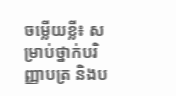ចម្លើយខ្លី៖ សម្រាប់ថ្នាក់បរិញ្ញាបត្រ និងប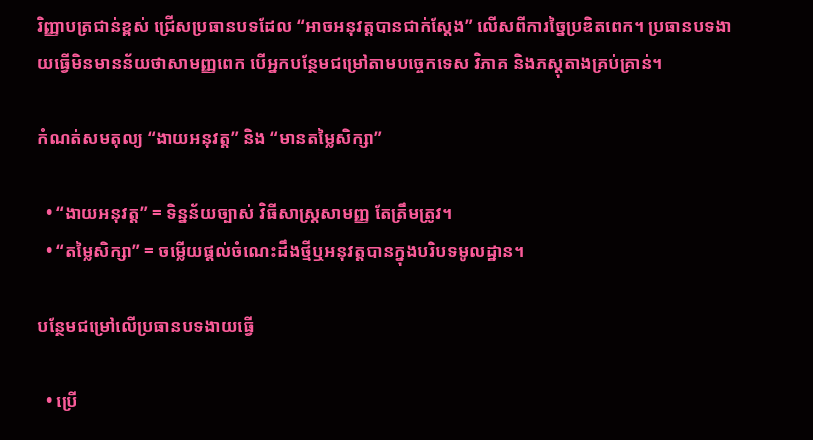រិញ្ញាបត្រជាន់ខ្ពស់ ជ្រើសប្រធានបទដែល “អាចអនុវត្តបានជាក់ស្តែង” លើសពីការច្នៃប្រឌិតពេក។ ប្រធានបទងាយធ្វើមិនមានន័យថាសាមញ្ញពេក បើអ្នកបន្ថែមជម្រៅតាមបច្ចេកទេស វិភាគ និងភស្តុតាងគ្រប់គ្រាន់។

កំណត់សមតុល្យ “ងាយអនុវត្ត” និង “មានតម្លៃសិក្សា”

  • “ងាយអនុវត្ត” = ទិន្នន័យច្បាស់ វិធីសាស្ត្រសាមញ្ញ តែត្រឹមត្រូវ។
  • “តម្លៃសិក្សា” = ចម្លើយផ្តល់ចំណេះដឹងថ្មីឬអនុវត្តបានក្នុងបរិបទមូលដ្ឋាន។

បន្ថែមជម្រៅលើប្រធានបទងាយធ្វើ

  • ប្រើ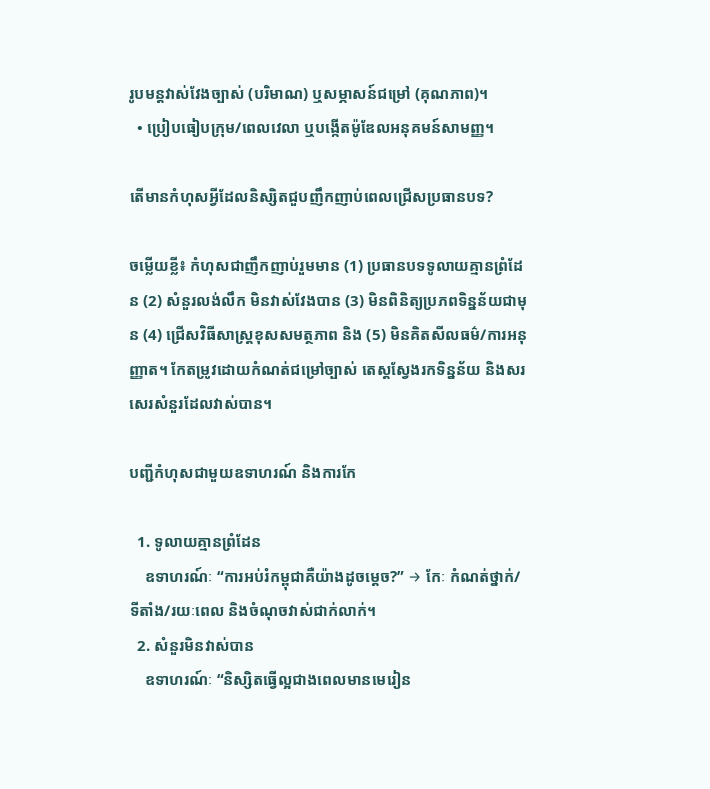រូបមន្តវាស់វែងច្បាស់ (បរិមាណ) ឬសម្ភាសន៍ជម្រៅ (គុណភាព)។
  • ប្រៀបធៀបក្រុម/ពេលវេលា ឬបង្កើតម៉ូឌែលអនុគមន៍សាមញ្ញ។

តើមានកំហុសអ្វីដែលនិស្សិតជួបញឹកញាប់ពេលជ្រើសប្រធានបទ?

ចម្លើយខ្លី៖ កំហុសជាញឹកញាប់រួមមាន (1) ប្រធានបទទូលាយគ្មានព្រំដែន (2) សំនួរលង់លឹក មិនវាស់វែងបាន (3) មិនពិនិត្យប្រភពទិន្នន័យជាមុន (4) ជ្រើសវិធីសាស្ត្រខុសសមត្ថភាព និង (5) មិនគិតសីលធម៌/ការអនុញ្ញាត។ កែតម្រូវដោយកំណត់ជម្រៅច្បាស់ តេស្តស្វែងរកទិន្នន័យ និងសរសេរសំនួរដែលវាស់បាន។

បញ្ជីកំហុសជាមួយឧទាហរណ៍ និងការកែ

  1. ទូលាយគ្មានព្រំដែន
    ឧទាហរណ៍ៈ “ការអប់រំកម្ពុជាគឺយ៉ាងដូចម្តេច?” → កែៈ កំណត់ថ្នាក់/ទីតាំង/រយៈពេល និងចំណុចវាស់ជាក់លាក់។
  2. សំនួរមិនវាស់បាន
    ឧទាហរណ៍ៈ “និស្សិតធ្វើល្អជាងពេលមានមេរៀន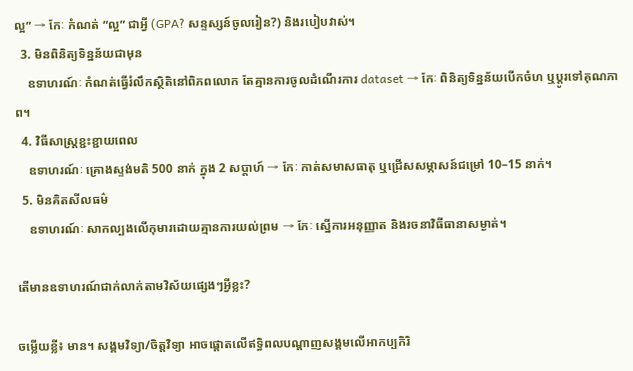ល្អ” → កែៈ កំណត់ “ល្អ” ជាអ្វី (GPA? សន្ទស្សន៍ចូលរៀន?) និងរបៀបវាស់។
  3. មិនពិនិត្យទិន្នន័យជាមុន
    ឧទាហរណ៍ៈ កំណត់ធ្វើរំលឹកស្ថិតិនៅពិភពលោក តែគ្មានការចូលដំណើរការ dataset → កែៈ ពិនិត្យទិន្នន័យបើកចំហ ឬប្តូរទៅគុណភាព។
  4. វិធីសាស្ត្រខ្ជះខ្ជាយពេល
    ឧទាហរណ៍ៈ គ្រោងស្ទង់មតិ 500 នាក់ ក្នុង 2 សប្ដាហ៍ → កែៈ កាត់សមាសធាតុ ឬជ្រើសសម្ភាសន៍ជម្រៅ 10–15 នាក់។
  5. មិនគិតសីលធម៌
    ឧទាហរណ៍ៈ សាកល្បងលើកុមារដោយគ្មានការយល់ព្រម → កែៈ ស្នើការអនុញ្ញាត និងរចនាវិធីធានាសម្ងាត់។

តើមានឧទាហរណ៍ជាក់លាក់តាមវិស័យផ្សេងៗអ្វីខ្លះ?

ចម្លើយខ្លី៖ មាន។ សង្គមវិទ្យា/ចិត្តវិទ្យា អាចផ្តោតលើឥទ្ធិពលបណ្តាញសង្គមលើអាកប្បកិរិ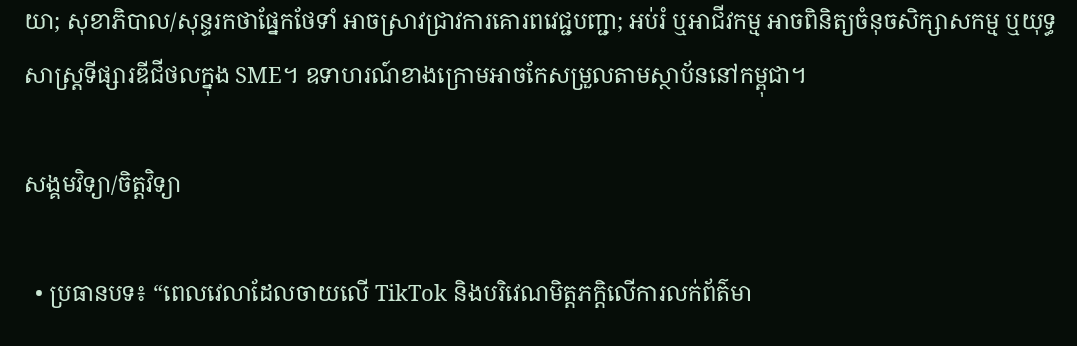យា; សុខាភិបាល/សុន្ទរកថាផ្នែកថែទាំ អាចស្រាវជ្រាវការគោរពវេជ្ជបញ្ជា; អប់រំ ឬអាជីវកម្ម អាចពិនិត្យចំនុចសិក្សាសកម្ម ឬយុទ្ធសាស្ត្រទីផ្សារឌីជីថលក្នុង SME។ ឧទាហរណ៍ខាងក្រោមអាចកែសម្រួលតាមស្ថាប័ននៅកម្ពុជា។

សង្គមវិទ្យា/ចិត្តវិទ្យា

  • ប្រធានបទ៖ “ពេលវេលាដែលចាយលើ TikTok និងបរិវេណមិត្តភក្តិលើការលក់ព័ត៌មា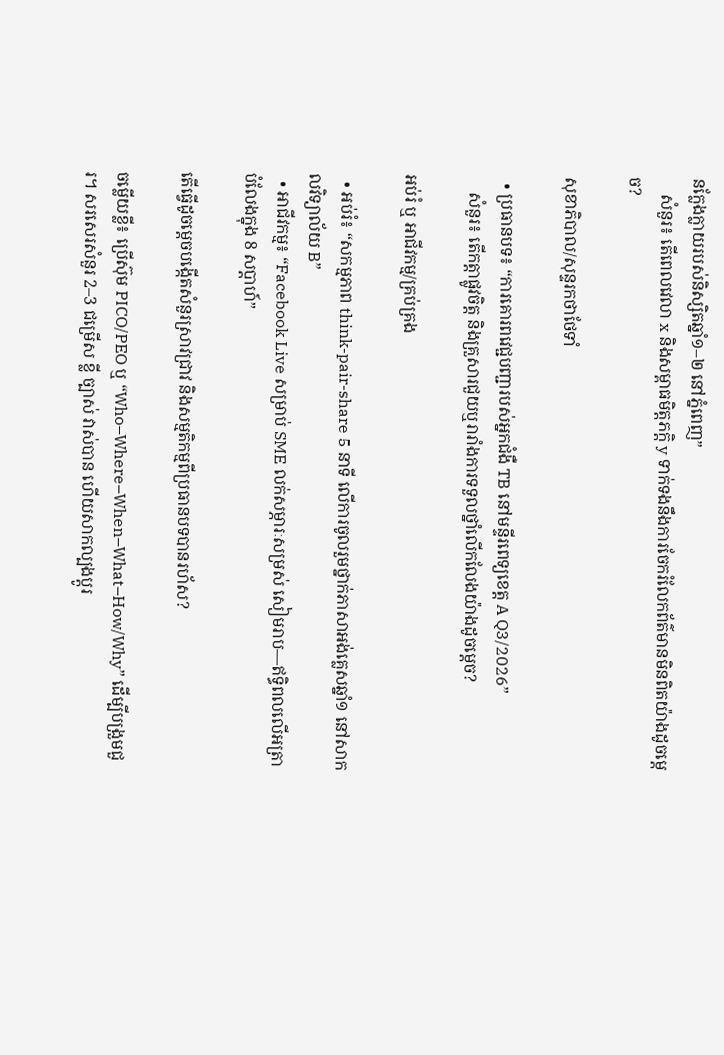នក្លែងក្លាយរបស់និស្សិតឆ្នាំ១–២ នៅភ្នំពេញ”
    សំនួរ៖ តើពេលវេលា x និងសម្ពាធមិត្តភក្តិ y ទាក់ទងនឹងការចែករំលែកព័ត៌មានមិនពិតយ៉ាងដូចម្តេច?

សុខាភិបាល/សុន្ទរកថាថែទាំ

  • ប្រធានបទ៖ “ការគោរពវេជ្ជបញ្ជារបស់អ្នកជំងឺ TB នៅមន្ទីរពេទ្យខេត្ត A Q3/2026”
    សំនួរ៖ តើកត្តាផ្លូវចិត្ត និងគ្រួសារជួយឬរារាំងការទទួលថ្នាំលើកលែងយ៉ាងដូចម្តេច?

អប់រំ ឬ អាជីវកម្ម/គ្រប់គ្រង

  • អប់រំ៖ “សកម្មភាព think-pair-share 5 នាទី លើការចូលរួមថ្នាក់ភាសាអង់គ្លេសឆ្នាំ១ នៅសាកលវិទ្យាល័យ B”
  • អាជីវកម្ម៖ “Facebook Live សម្រាប់ SME លក់សម្ភារៈសម្រស់ សៀមរាប—ឥទ្ធិពលលើអត្រាបំលែងក្នុង 8 សប្ដាហ៍”

តើធ្វើដូចម្តេចបង្កើតសំនួរស្រាវជ្រាវ និងសម្មតិកម្មពីប្រធានបទបានរហ័ស?

ចម្លើយខ្លី៖ ប្រើស៊ុម PICO/PEO ឬ “Who–Where–When–What–How/Why” ដើម្បីបង្រួមជួរ។ សរសេរសំនួរ 2–3 ជម្រើស ខ្លី ច្បាស់ វាស់បាន ហើយសាកល្បងប្ដូរ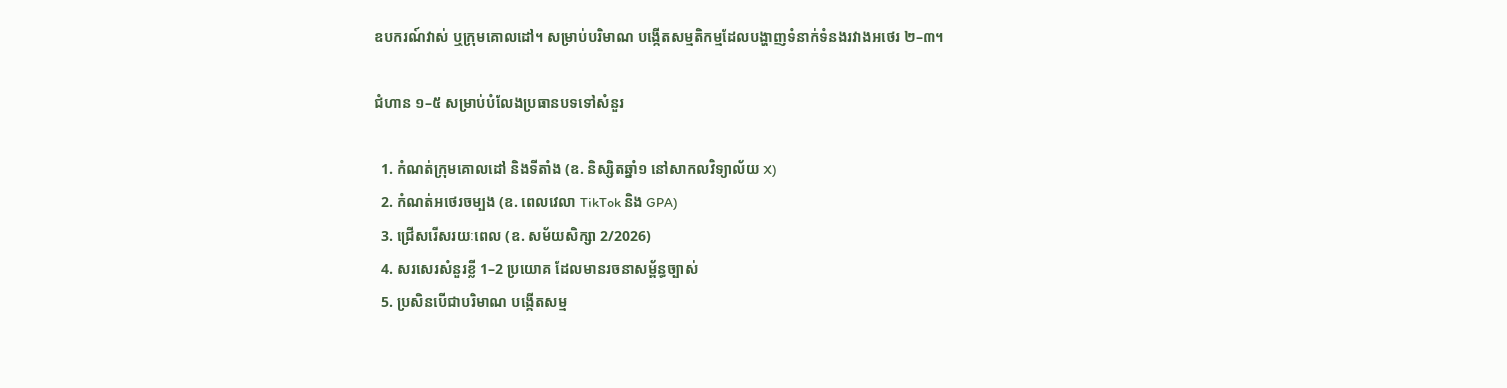ឧបករណ៍វាស់ ឬក្រុមគោលដៅ។ សម្រាប់បរិមាណ បង្កើតសម្មតិកម្មដែលបង្ហាញទំនាក់ទំនងរវាងអថេរ ២–៣។

ជំហាន ១–៥ សម្រាប់បំលែងប្រធានបទទៅសំនួរ

  1. កំណត់ក្រុមគោលដៅ និងទីតាំង (ឧ. និស្សិតឆ្នាំ១ នៅសាកលវិទ្យាល័យ X)
  2. កំណត់អថេរចម្បង (ឧ. ពេលវេលា TikTok និង GPA)
  3. ជ្រើសរើសរយៈពេល (ឧ. សម័យសិក្សា 2/2026)
  4. សរសេរសំនួរខ្លី 1–2 ប្រយោគ ដែលមានរចនាសម្ព័ន្ធច្បាស់
  5. ប្រសិនបើជាបរិមាណ បង្កើតសម្ម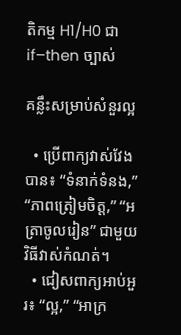តិកម្ម H1/H0 ជា if–then ច្បាស់

គន្លឹះសម្រាប់សំនួរល្អ

  • ប្រើពាក្យវាស់វែងបាន៖ “ទំនាក់ទំនង,” “ភាពត្រៀមចិត្ត,” “អត្រាចូលរៀន” ជាមួយវិធីវាស់កំណត់។
  • ជៀសពាក្យអាប់អួរ៖ “ល្អ,” “អាក្រ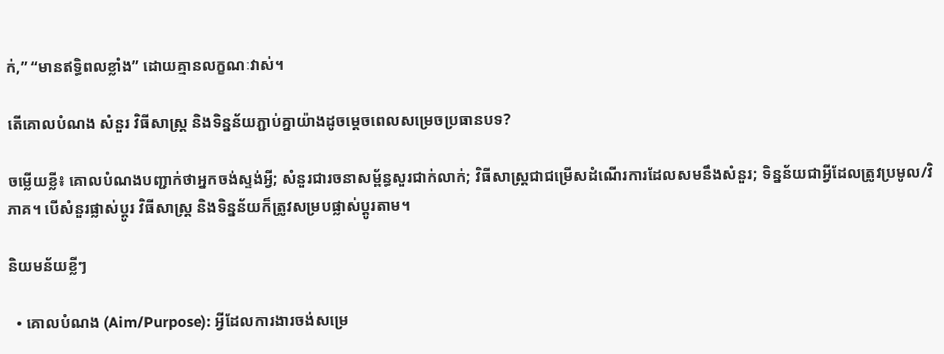ក់,” “មានឥទ្ធិពលខ្លាំង” ដោយគ្មានលក្ខណៈវាស់។

តើគោលបំណង សំនួរ វិធីសាស្ត្រ និងទិន្នន័យភ្ជាប់គ្នាយ៉ាងដូចម្តេចពេលសម្រេចប្រធានបទ?

ចម្លើយខ្លី៖ គោលបំណងបញ្ជាក់ថាអ្នកចង់ស្ទង់អ្វី; សំនួរជារចនាសម្ព័ន្ធសួរជាក់លាក់; វិធីសាស្ត្រជាជម្រើសដំណើរការដែលសមនឹងសំនួរ; ទិន្នន័យជាអ្វីដែលត្រូវប្រមូល/វិភាគ។ បើសំនួរផ្លាស់ប្តូរ វិធីសាស្ត្រ និងទិន្នន័យក៏ត្រូវសម្របផ្លាស់ប្តូរតាម។

និយមន័យខ្លីៗ

  • គោលបំណង (Aim/Purpose): អ្វីដែលការងារចង់សម្រេ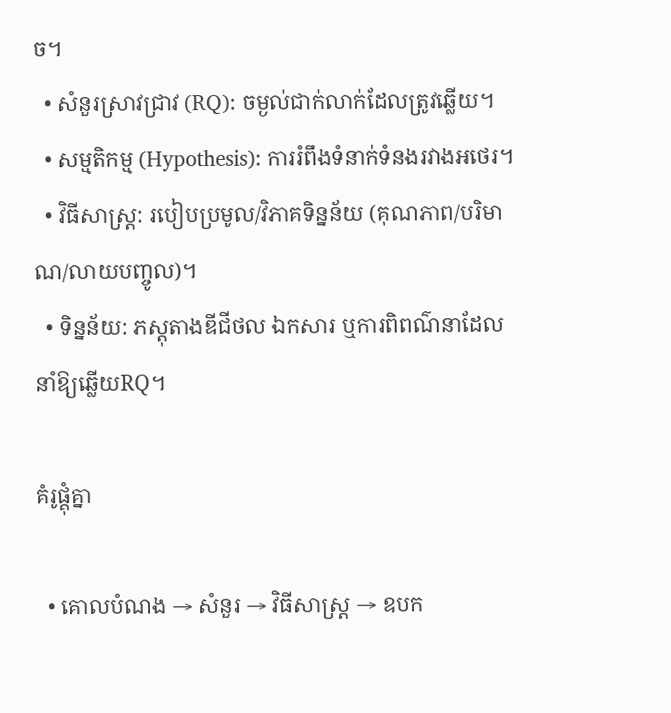ច។
  • សំនួរស្រាវជ្រាវ (RQ): ចម្ងល់ជាក់លាក់ដែលត្រូវឆ្លើយ។
  • សម្មតិកម្ម (Hypothesis): ការរំពឹងទំនាក់ទំនងរវាងអថេរ។
  • វិធីសាស្ត្រ: របៀបប្រមូល/វិភាគទិន្នន័យ (គុណភាព/បរិមាណ/លាយបញ្ចូល)។
  • ទិន្នន័យ: ភស្តុតាងឌីជីថល ឯកសារ ឬការពិពណ៌នាដែលនាំឱ្យឆ្លើយRQ។

គំរូផ្គុំគ្នា

  • គោលបំណង → សំនួរ → វិធីសាស្ត្រ → ឧបក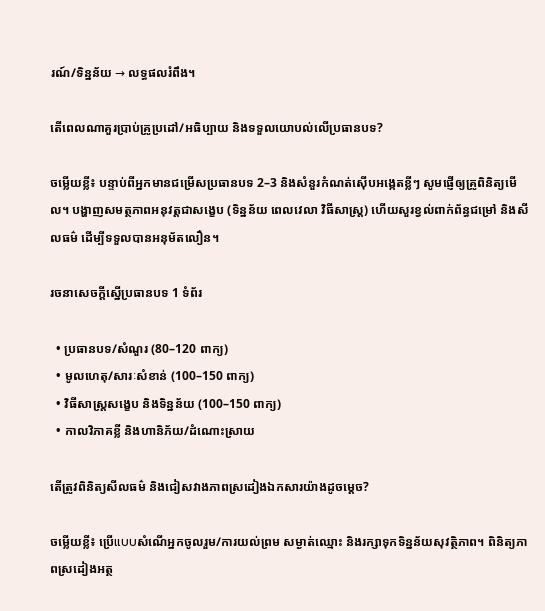រណ៍/ទិន្នន័យ → លទ្ធផលរំពឹង។

តើពេលណាគួរប្រាប់គ្រូប្រដៅ/អធិប្បាយ និងទទួលយោបល់លើប្រធានបទ?

ចម្លើយខ្លី៖ បន្ទាប់ពីអ្នកមានជម្រើសប្រធានបទ 2–3 និងសំនួរកំណត់ស៊ើបអង្កេតខ្លីៗ សូមផ្ញើឲ្យគ្រូពិនិត្យមើល។ បង្ហាញសមត្ថភាពអនុវត្តជាសង្ខេប (ទិន្នន័យ ពេលវេលា វិធីសាស្ត្រ) ហើយសួរខ្វល់ពាក់ព័ន្ធជម្រៅ និងសីលធម៌ ដើម្បីទទួលបានអនុម័តលឿន។

រចនាសេចក្តីស្នើប្រធានបទ 1 ទំព័រ

  • ប្រធានបទ/សំណួរ (80–120 ពាក្យ)
  • មូលហេតុ/សារៈសំខាន់ (100–150 ពាក្យ)
  • វិធីសាស្ត្រសង្ខេប និងទិន្នន័យ (100–150 ពាក្យ)
  • កាលវិភាគខ្លី និងហានិភ័យ/ដំណោះស្រាយ

តើត្រូវពិនិត្យសីលធម៌ និងជៀសវាងភាពស្រដៀងឯកសារយ៉ាងដូចម្តេច?

ចម្លើយខ្លី៖ ប្រើแบบសំណើអ្នកចូលរួម/ការយល់ព្រម សម្ងាត់ឈ្មោះ និងរក្សាទុកទិន្នន័យសុវត្ថិភាព។ ពិនិត្យភាពស្រដៀងអត្ថ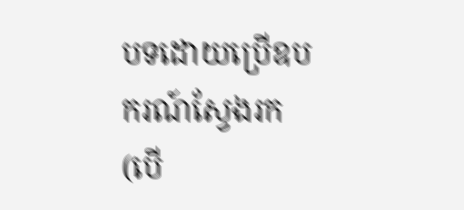បទដោយប្រើឧបករណ៍ស្វែងរក (បើ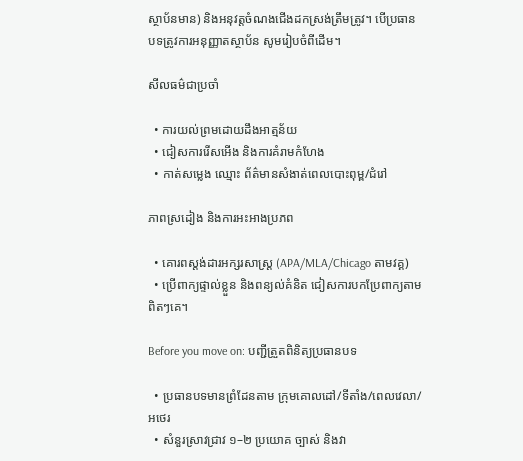ស្ថាប័នមាន) និងអនុវត្តចំណងជើងដកស្រង់ត្រឹមត្រូវ។ បើប្រធានបទត្រូវការអនុញ្ញាតស្ថាប័ន សូមរៀបចំពីដើម។

សីលធម៌ជាប្រចាំ

  • ការយល់ព្រមដោយដឹងអាត្មន័យ
  • ជៀសការរើសអើង និងការគំរាមកំហែង
  • កាត់សម្លេង ឈ្មោះ ព័ត៌មានសំងាត់ពេលបោះពុម្ព/ជំរៅ

ភាពស្រដៀង និងការអះអាងប្រភព

  • គោរពស្តង់ដារអក្សរសាស្ត្រ (APA/MLA/Chicago តាមវគ្គ)
  • ប្រើពាក្យផ្ទាល់ខ្លួន និងពន្យល់គំនិត ជៀសការបកប្រែពាក្យតាមពិតៗគេ។

Before you move on: បញ្ជីត្រួតពិនិត្យប្រធានបទ

  • ប្រធានបទមានព្រំដែនតាម ក្រុមគោលដៅ/ទីតាំង/ពេលវេលា/អថេរ
  • សំនួរស្រាវជ្រាវ ១–២ ប្រយោគ ច្បាស់ និងវា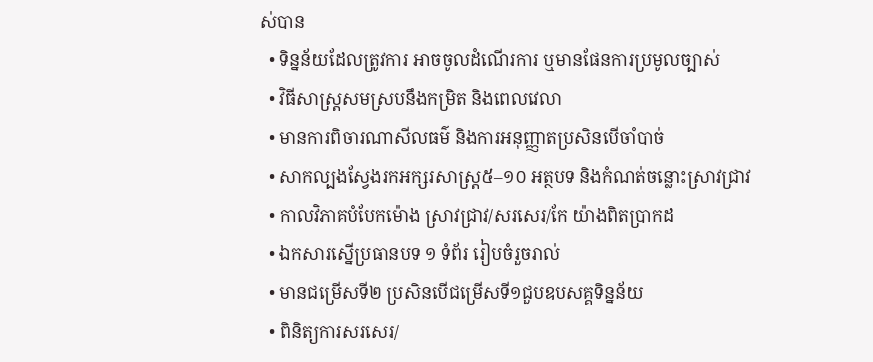ស់បាន
  • ទិន្នន័យដែលត្រូវការ អាចចូលដំណើរការ ឬមានផែនការប្រមូលច្បាស់
  • វិធីសាស្ត្រសមស្របនឹងកម្រិត និងពេលវេលា
  • មានការពិចារណាសីលធម៌ និងការអនុញ្ញាតប្រសិនបើចាំបាច់
  • សាកល្បងស្វែងរកអក្សរសាស្ត្រ៥–១០ អត្ថបទ និងកំណត់ចន្លោះស្រាវជ្រាវ
  • កាលវិភាគបំបែកម៉ោង ស្រាវជ្រាវ/សរសេរ/កែ យ៉ាងពិតប្រាកដ
  • ឯកសារស្នើប្រធានបទ ១ ទំព័រ រៀបចំរួចរាល់
  • មានជម្រើសទី២ ប្រសិនបើជម្រើសទី១ជួបឧបសគ្គទិន្នន័យ
  • ពិនិត្យការសរសេរ/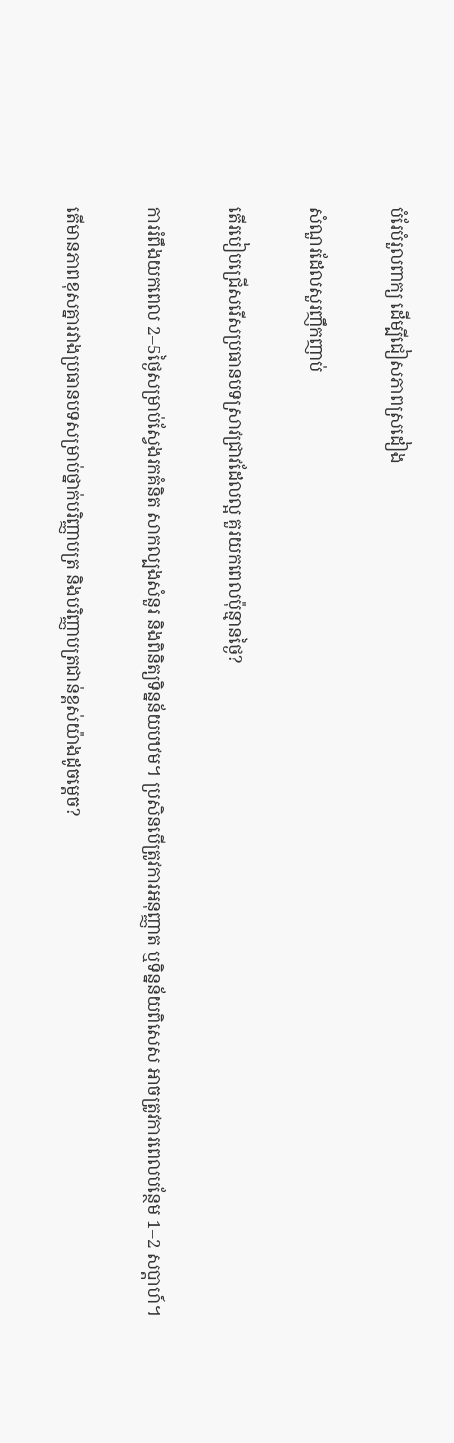បំរែបំរួលពាក្យ ដើម្បីជៀសភាពស្រដៀង

សំណួរដែលសួរញឹកញាប់

តើរបៀបជ្រើសរើសប្រធានបទស្រាវជ្រាវដែលល្អ គួរយកពេលប៉ុន្មានថ្ងៃ?

ការរំពឹងយកពេល 2–5ថ្ងៃសម្រាប់ស្វែងរកគំនិត សាកល្បងសំនួរ និងពិនិត្យទិន្នន័យបឋម។ ប្រសិនបើត្រូវការអនុញ្ញាត ឬទិន្នន័យពិសេស អាចត្រូវការពេលបន្ថែម 1–2 សប្ដាហ៍។

តើមានភាពខុសគ្នារវាងប្រធានបទសម្រាប់ថ្នាក់បរិញ្ញាបត្រ និងបរិញ្ញាបត្រជាន់ខ្ពស់យ៉ាងដូចម្តេច?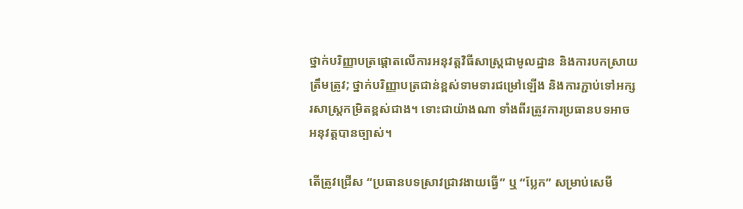ថ្នាក់បរិញ្ញាបត្រផ្តោតលើការអនុវត្តវិធីសាស្ត្រជាមូលដ្ឋាន និងការបកស្រាយត្រឹមត្រូវ; ថ្នាក់បរិញ្ញាបត្រជាន់ខ្ពស់ទាមទារជម្រៅឡើង និងការភ្ជាប់ទៅអក្សរសាស្ត្រកម្រិតខ្ពស់ជាង។ ទោះជាយ៉ាងណា ទាំងពីរត្រូវការប្រធានបទអាចអនុវត្តបានច្បាស់។

តើត្រូវជ្រើស “ប្រធានបទស្រាវជ្រាវងាយធ្វើ” ឬ “ប្លែក” សម្រាប់សេមី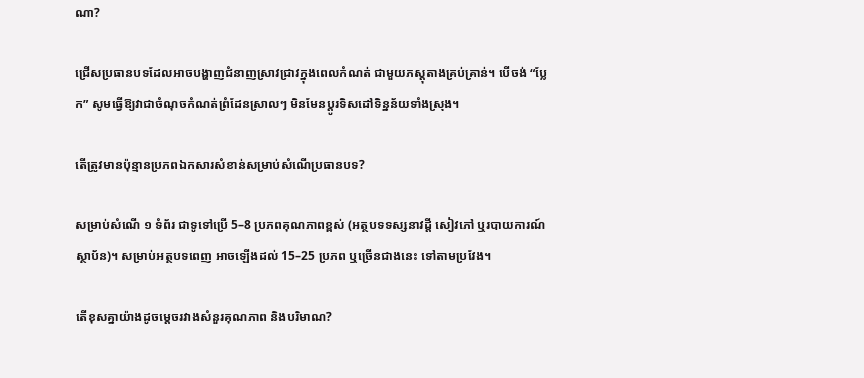ណា?

ជ្រើសប្រធានបទដែលអាចបង្ហាញជំនាញស្រាវជ្រាវក្នុងពេលកំណត់ ជាមួយភស្តុតាងគ្រប់គ្រាន់។ បើចង់ “ប្លែក” សូមធ្វើឱ្យវាជាចំណុចកំណត់ព្រំដែនស្រាលៗ មិនមែនប្តូរទិសដៅទិន្នន័យទាំងស្រុង។

តើត្រូវមានប៉ុន្មានប្រភពឯកសារសំខាន់សម្រាប់សំណើប្រធានបទ?

សម្រាប់សំណើ ១ ទំព័រ ជាទូទៅប្រើ 5–8 ប្រភពគុណភាពខ្ពស់ (អត្ថបទទស្សនាវដ្តី សៀវភៅ ឬរបាយការណ៍ស្ថាប័ន)។ សម្រាប់អត្ថបទពេញ អាចឡើងដល់ 15–25 ប្រភព ឬច្រើនជាងនេះ ទៅតាមប្រវែង។

តើខុសគ្នាយ៉ាងដូចម្តេចរវាងសំនួរគុណភាព និងបរិមាណ?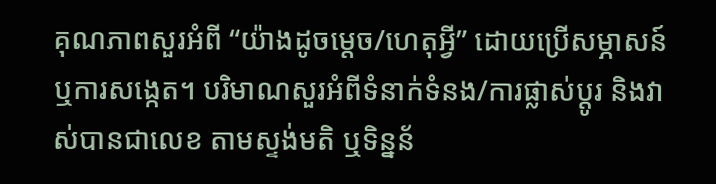គុណភាពសួរអំពី “យ៉ាងដូចម្តេច/ហេតុអ្វី” ដោយប្រើសម្ភាសន៍ ឬការសង្កេត។ បរិមាណសួរអំពីទំនាក់ទំនង/ការផ្លាស់ប្តូរ និងវាស់បានជាលេខ តាមស្ទង់មតិ ឬទិន្នន័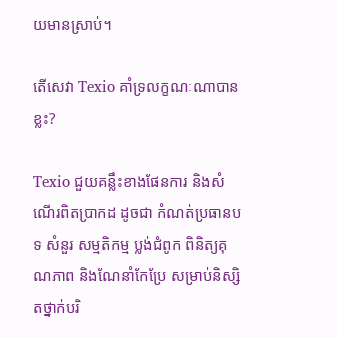យមានស្រាប់។

តើសេវា Texio គាំទ្រលក្ខណៈណាបានខ្លះ?

Texio ជួយគន្លឹះខាងផែនការ និងសំណើរពិតប្រាកដ ដូចជា កំណត់ប្រធានបទ សំនួរ សម្មតិកម្ម ប្លង់ជំពូក ពិនិត្យគុណភាព និងណែនាំកែប្រែ សម្រាប់និស្សិតថ្នាក់បរិ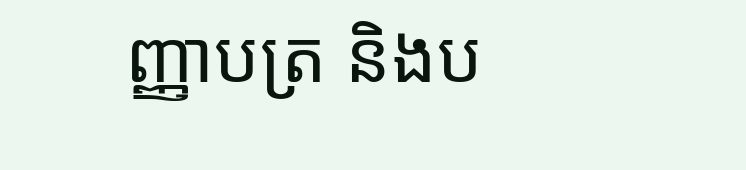ញ្ញាបត្រ និងប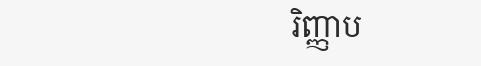រិញ្ញាប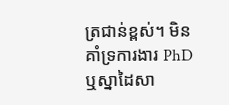ត្រជាន់ខ្ពស់។ មិនគាំទ្រការងារ PhD ឬស្នាដៃសា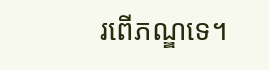រពើភណ្ឌទេ។